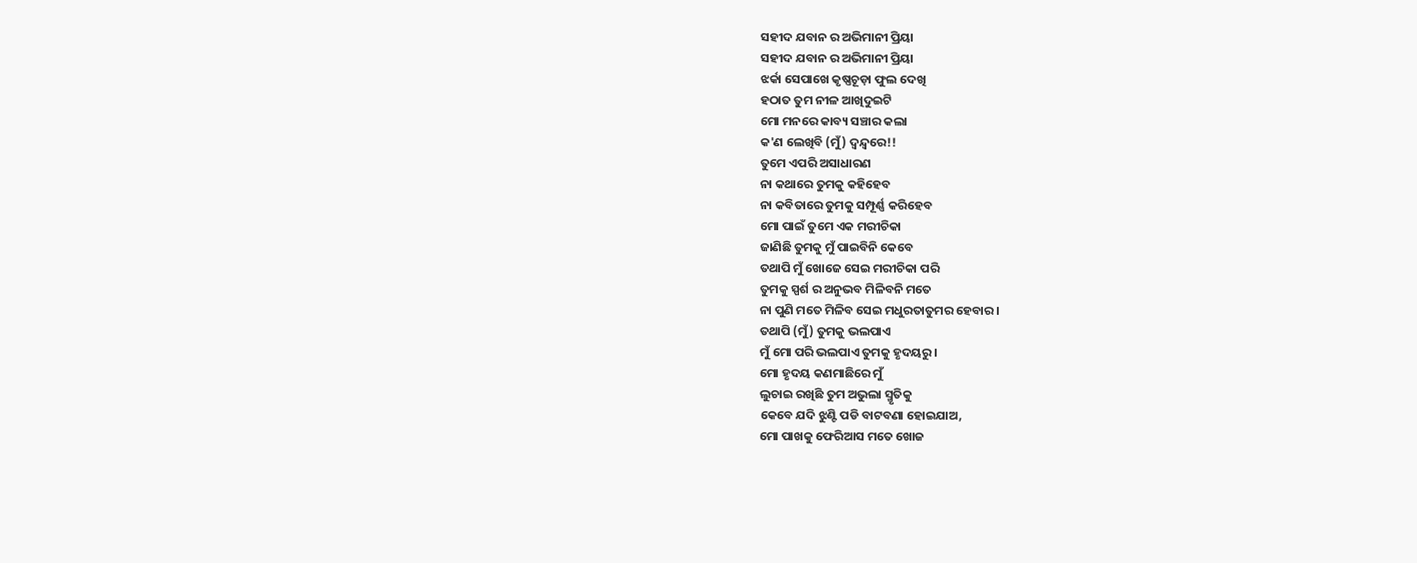ସହୀଦ ଯବାନ ର ଅଭିମାନୀ ପ୍ରିୟା
ସହୀଦ ଯବାନ ର ଅଭିମାନୀ ପ୍ରିୟା
ଝର୍କା ସେପାଖେ କୃଷ୍ଣଚୂଡ଼ା ଫୁଲ ଦେଖି
ହଠାତ ତୁମ ନୀଳ ଆଖିଦୁଇଟି
ମୋ ମନରେ କାବ୍ୟ ସଞ୍ଚାର କଲା
କ'ଣ ଲେଖିବି (ମୁଁ) ଦ୍ବନ୍ଦ୍ୱରେ!!
ତୁମେ ଏପରି ଅସାଧାରଣ
ନା କଥାରେ ତୁମକୁ କହିହେବ
ନା କବିତାରେ ତୁମକୁ ସମ୍ପୂର୍ଣ୍ଣ କରିହେବ
ମୋ ପାଇଁ ତୁମେ ଏକ ମରୀଚିକା
ଜାଣିଛି ତୁମକୁ ମୁଁ ପାଇବିନି କେବେ
ତଥାପି ମୁଁ ଖୋଜେ ସେଇ ମରୀଚିକା ପରି
ତୁମକୁ ସ୍ପର୍ଶ ର ଅନୁଭବ ମିଳିବନି ମତେ
ନା ପୁଣି ମତେ ମିଳିବ ସେଇ ମଧୁରତାତୁମର ହେବାର।
ତଥାପି (ମୁଁ) ତୁମକୁ ଭଲପାଏ
ମୁଁ ମୋ ପରି ଭଲପାଏ ତୁମକୁ ହୃଦୟରୁ।
ମୋ ହୃଦୟ କଣମାଛିରେ ମୁଁ
ଲୁଚାଇ ରଖିଛି ତୁମ ଅଭୁଲା ସ୍ମୃତିକୁ
କେବେ ଯଦି ଝୁଣ୍ଟି ପଡି ବାଟବଣା ହୋଇଯାଅ,
ମୋ ପାଖକୁ ଫେରିଆସ ମତେ ଖୋଜ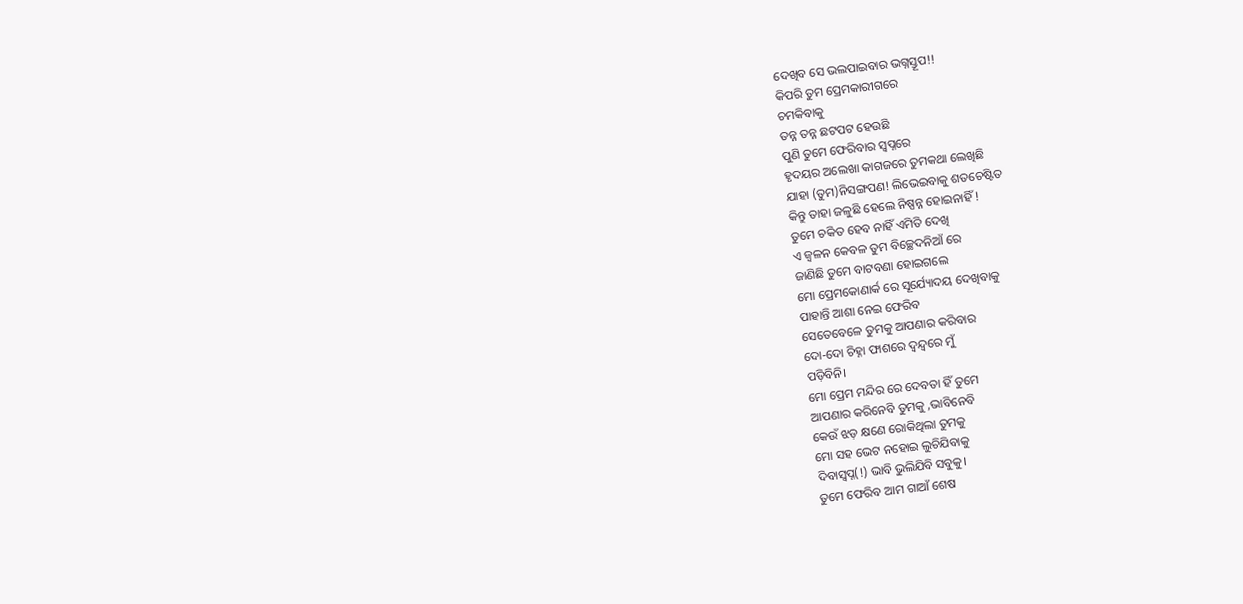ଦେଖିବ ସେ ଭଲପାଇବାର ଭଗ୍ନସ୍ତୂପ!!
କିପରି ତୁମ ପ୍ରେମକାରୀଗରେ
ଚମକିବାକୁ
ତନ୍ନ ତନ୍ନ ଛଟପଟ ହେଉଛି
ପୁଣି ତୁମେ ଫେରିବାର ସ୍ୱପ୍ନରେ
ହୃଦୟର ଅଲେଖା କାଗଜରେ ତୁମକଥା ଲେଖିଛି
ଯାହା (ତୁମ)ନିସଙ୍ଗପଣ! ଲିଭେଇବାକୁ ଶତଚେଷ୍ଟିତ
କିନ୍ତୁ ତାହା ଜଳୁଛି ହେଲେ ନିଷ୍ପନ୍ନ ହୋଇନାହିଁ !
ତୁମେ ଚକିତ ହେବ ନାହିଁ ଏମିତି ଦେଖି
ଏ ଜ୍ବଳନ କେବଳ ତୁମ ବିଚ୍ଛେଦନିଆଁ ରେ
ଜାଣିଛି ତୁମେ ବାଟବଣା ହୋଇଗଲେ
ମୋ ପ୍ରେମକୋଣାର୍କ ରେ ସୂର୍ଯ୍ୟୋଦୟ ଦେଖିବାକୁ
ପାହାନ୍ତି ଆଶା ନେଇ ଫେରିବ
ସେତେବେଳେ ତୁମକୁ ଆପଣାର କରିବାର
ଦୋ-ଦୋ ଚିହ୍ନା ଫାଶରେ ଦ୍ବନ୍ଦ୍ୱରେ ମୁଁ
ପଡ଼ିବିନି।
ମୋ ପ୍ରେମ ମନ୍ଦିର ରେ ଦେବତା ହିଁ ତୁମେ
ଆପଣାର କରିନେବି ତୁମକୁ ,ଭାବିନେବି
କେଉଁ ଝଡ଼ କ୍ଷଣେ ରୋକିଥିଲା ତୁମକୁ
ମୋ ସହ ଭେଟ ନହୋଇ ଲୁଚିଯିବାକୁ
ଦିବାସ୍ବପ୍ନ(!) ଭାବି ଭୁଲିଯିବି ସବୁକୁ।
ତୁମେ ଫେରିବ ଆମ ଗାଆଁ ଶେଷ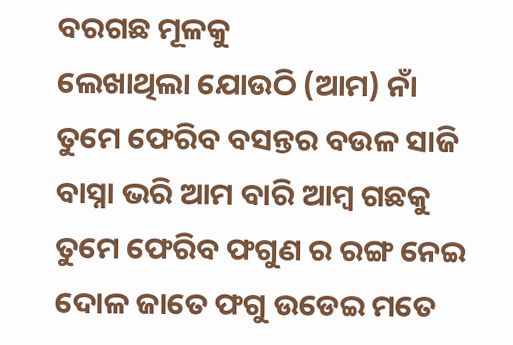ବରଗଛ ମୂଳକୁ
ଲେଖାଥିଲା ଯୋଉଠି (ଆମ) ନାଁ
ତୁମେ ଫେରିବ ବସନ୍ତର ବଉଳ ସାଜି
ବାସ୍ନା ଭରି ଆମ ବାରି ଆମ୍ବ ଗଛକୁ
ତୁମେ ଫେରିବ ଫଗୁଣ ର ରଙ୍ଗ ନେଇ
ଦୋଳ ଜାତେ ଫଗୁ ଉଡେଇ ମତେ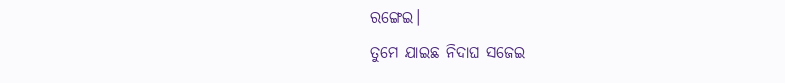ରଙ୍ଗେଇ।
ତୁମେ ଯାଇଛ ନିଦାଘ ସଜେଇ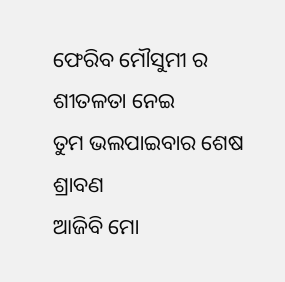ଫେରିବ ମୌସୁମୀ ର ଶୀତଳତା ନେଇ
ତୁମ ଭଲପାଇବାର ଶେଷ ଶ୍ରାବଣ
ଆଜିବି ମୋ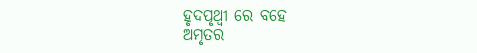ହୃଦପୃଥ୍ଵୀ ରେ ବହେ
ଅମୃତର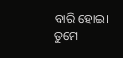ବାରି ହୋଇ।
ତୁମେ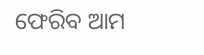ଫେରିବ ଆମ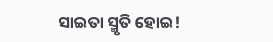ସାଇତା ସ୍ମୃତି ହୋଇ!